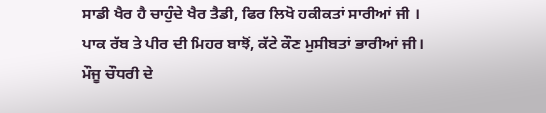ਸਾਡੀ ਖੈਰ ਹੈ ਚਾਹੁੰਦੇ ਖੈਰ ਤੈਡੀ, ਫਿਰ ਲਿਖੋ ਹਕੀਕਤਾਂ ਸਾਰੀਆਂ ਜੀ ।
ਪਾਕ ਰੱਬ ਤੇ ਪੀਰ ਦੀ ਮਿਹਰ ਬਾਝੋਂ, ਕੱਟੇ ਕੌਣ ਮੁਸੀਬਤਾਂ ਭਾਰੀਆਂ ਜੀ।
ਮੌਜੂ ਚੌਧਰੀ ਦੇ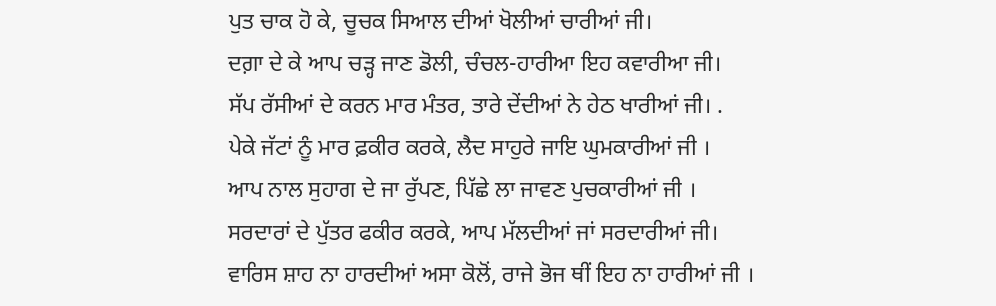ਪੁਤ ਚਾਕ ਹੋ ਕੇ, ਚੂਚਕ ਸਿਆਲ ਦੀਆਂ ਖੋਲੀਆਂ ਚਾਰੀਆਂ ਜੀ।
ਦਗ਼ਾ ਦੇ ਕੇ ਆਪ ਚੜ੍ਹ ਜਾਣ ਡੋਲੀ, ਚੰਚਲ-ਹਾਰੀਆ ਇਹ ਕਵਾਰੀਆ ਜੀ।
ਸੱਪ ਰੱਸੀਆਂ ਦੇ ਕਰਨ ਮਾਰ ਮੰਤਰ, ਤਾਰੇ ਦੇਂਦੀਆਂ ਨੇ ਹੇਠ ਖਾਰੀਆਂ ਜੀ। .
ਪੇਕੇ ਜੱਟਾਂ ਨੂੰ ਮਾਰ ਫ਼ਕੀਰ ਕਰਕੇ, ਲੈਦ ਸਾਹੁਰੇ ਜਾਇ ਘੁਮਕਾਰੀਆਂ ਜੀ ।
ਆਪ ਨਾਲ ਸੁਹਾਗ ਦੇ ਜਾ ਰੁੱਪਣ, ਪਿੱਛੇ ਲਾ ਜਾਵਣ ਪੁਚਕਾਰੀਆਂ ਜੀ ।
ਸਰਦਾਰਾਂ ਦੇ ਪੁੱਤਰ ਫਕੀਰ ਕਰਕੇ, ਆਪ ਮੱਲਦੀਆਂ ਜਾਂ ਸਰਦਾਰੀਆਂ ਜੀ।
ਵਾਰਿਸ ਸ਼ਾਹ ਨਾ ਹਾਰਦੀਆਂ ਅਸਾ ਕੋਲੋਂ, ਰਾਜੇ ਭੋਜ ਥੀਂ ਇਹ ਨਾ ਹਾਰੀਆਂ ਜੀ ।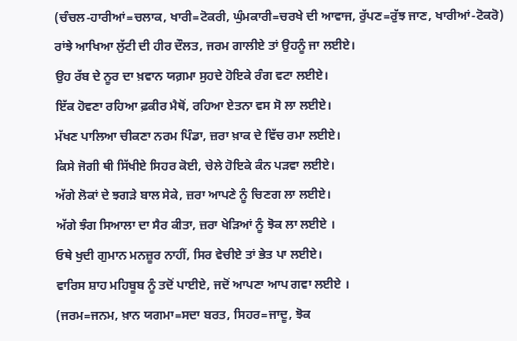(ਚੰਚਲ-ਹਾਰੀਆਂ=ਚਲਾਕ, ਖਾਰੀ=ਟੋਕਰੀ, ਘੁੰਮਕਾਰੀ=ਚਰਖੇ ਦੀ ਆਵਾਜ, ਰੁੱਪਣ=ਰੁੱਝ ਜਾਣ, ਖਾਰੀਆਂ-ਟੋਕਰੋ)
ਰਾਂਝੇ ਆਖਿਆ ਲੁੱਟੀ ਦੀ ਹੀਰ ਦੌਲਤ, ਜਰਮ ਗਾਲੀਏ ਤਾਂ ਉਹਨੂੰ ਜਾ ਲਈਏ।
ਉਹ ਰੱਬ ਦੇ ਨੂਰ ਦਾ ਖ਼ਵਾਨ ਯਗ਼ਮਾ ਸੁਹਦੇ ਹੋਇਕੇ ਰੰਗ ਵਟਾ ਲਈਏ।
ਇੱਕ ਹੋਵਣਾ ਰਹਿਆ ਫ਼ਕੀਰ ਮੈਥੋਂ, ਰਹਿਆ ਏਤਨਾ ਵਸ ਸੋ ਲਾ ਲਈਏ।
ਮੱਖਣ ਪਾਲਿਆ ਚੀਕਣਾ ਨਰਮ ਪਿੰਡਾ, ਜ਼ਰਾ ਖ਼ਾਕ ਦੇ ਵਿੱਚ ਰਮਾ ਲਈਏ।
ਕਿਸੇ ਜੋਗੀ ਥੀ ਸਿੱਖੀਏ ਸਿਹਰ ਕੋਈ, ਚੇਲੇ ਹੋਇਕੇ ਕੰਨ ਪੜਵਾ ਲਈਏ।
ਅੱਗੇ ਲੋਕਾਂ ਦੇ ਝਗੜੇ ਬਾਲ ਸੇਕੇ, ਜ਼ਰਾ ਆਪਣੇ ਨੂੰ ਚਿਣਗ ਲਾ ਲਈਏ।
ਅੱਗੇ ਝੰਗ ਸਿਆਲਾ ਦਾ ਸੈਰ ਕੀਤਾ, ਜ਼ਰਾ ਖੇੜਿਆਂ ਨੂੰ ਝੋਕ ਲਾ ਲਈਏ ।
ਓਥੇ ਖੁਦੀ ਗੁਮਾਨ ਮਨਜ਼ੂਰ ਨਾਹੀਂ, ਸਿਰ ਵੇਚੀਏ ਤਾਂ ਭੇਤ ਪਾ ਲਈਏ।
ਵਾਰਿਸ ਸ਼ਾਹ ਮਹਿਬੂਬ ਨੂੰ ਤਦੋਂ ਪਾਈਏ, ਜਦੋਂ ਆਪਣਾ ਆਪ ਗਵਾ ਲਈਏ ।
(ਜਰਮ=ਜਨਮ, ਖ਼ਾਨ ਯਗਮਾ=ਸਦਾ ਬਰਤ, ਸਿਹਰ=ਜਾਦੂ, ਝੋਕ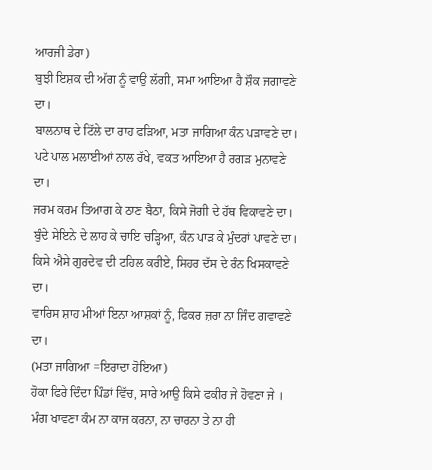ਆਰਜੀ ਡੇਰਾ)
ਬੁਝੀ ਇਸ਼ਕ ਦੀ ਅੱਗ ਨੂੰ ਵਾਉ ਲੱਗੀ, ਸਮਾ ਆਇਆ ਹੈ ਸ਼ੌਕ ਜਗਾਵਣੇ ਦਾ।
ਬਾਲਨਾਥ ਦੇ ਟਿੱਲੇ ਦਾ ਰਾਹ ਫੜਿਆ, ਮਤਾ ਜਾਗਿਆ ਕੰਨ ਪੜਾਵਣੇ ਦਾ।
ਪਟੇ ਪਾਲ ਮਲਾਈਆਂ ਨਾਲ ਰੱਖੇ, ਵਕਤ ਆਇਆ ਹੈ ਰਗੜ ਮੁਨਾਵਣੇ ਦਾ।
ਜਰਮ ਕਰਮ ਤਿਆਗ ਕੇ ਠਾਣ ਬੈਠਾ, ਕਿਸੇ ਜੋਗੀ ਦੇ ਹੱਥ ਵਿਕਾਵਣੇ ਦਾ।
ਬੁੰਦੇ ਸੇਇਨੇ ਦੇ ਲਾਹ ਕੇ ਚਾਇ ਚੜ੍ਹਿਆ, ਕੰਨ ਪਾੜ ਕੇ ਮੁੰਦਰਾਂ ਪਾਵਣੇ ਦਾ।
ਕਿਸੇ ਐਸੇ ਗੁਰਦੇਵ ਦੀ ਟਹਿਲ ਕਰੀਏ, ਸਿਹਰ ਦੱਸ ਦੇ ਰੰਨ ਖਿਸਕਾਵਣੇ ਦਾ।
ਵਾਰਿਸ ਸ਼ਾਹ ਮੀਆਂ ਇਨਾ ਆਸ਼ਕਾਂ ਨੂੰ, ਫਿਕਰ ਜ਼ਰਾ ਨਾ ਜਿੰਦ ਗਵਾਵਣੇ ਦਾ।
(ਮਤਾ ਜਾਗਿਆ =ਇਰਾਦਾ ਹੋਇਆ)
ਹੋਕਾ ਫਿਰੇ ਦਿੰਦਾ ਪਿੰਡਾਂ ਵਿੱਚ, ਸਾਰੇ ਆਉ ਕਿਸੇ ਫਕੀਰ ਜੇ ਹੋਵਣਾ ਜੇ ।
ਮੰਗ ਖਾਵਣਾ ਕੰਮ ਨਾ ਕਾਜ ਕਰਨਾ, ਨਾ ਚਾਰਨਾ ਤੇ ਨਾ ਹੀ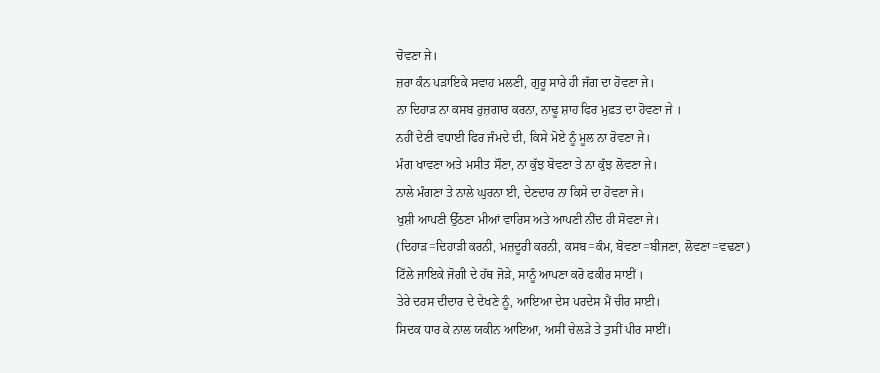ਚੋਵਣਾ ਜੇ।
ਜ਼ਰਾ ਕੰਨ ਪੜਾਇਕੇ ਸਵਾਹ ਮਲਣੀ, ਗੁਰੂ ਸਾਰੇ ਹੀ ਜੱਗ ਦਾ ਹੋਵਣਾ ਜੇ।
ਨਾ ਦਿਹਾੜ ਨਾ ਕਸਬ ਰੁਜ਼ਗਾਰ ਕਰਨਾ, ਨਾਢੂ ਸ਼ਾਹ ਫਿਰ ਮੁਫ਼ਤ ਦਾ ਹੋਵਣਾ ਜੇ ।
ਨਹੀਂ ਦੇਣੀ ਵਧਾਈ ਫਿਰ ਜੰਮਦੇ ਦੀ, ਕਿਸੇ ਮੋਏ ਨੂੰ ਮੂਲ ਨਾ ਰੋਵਣਾ ਜੇ।
ਮੰਗ ਖਾਵਣਾ ਅਤੇ ਮਸੀਤ ਸੌਣਾ, ਨਾ ਕੁੱਝ ਬੋਵਣਾ ਤੇ ਨਾ ਕੁੱਝ ਲੋਵਣਾ ਜੇ।
ਨਾਲੇ ਮੰਗਣਾ ਤੇ ਨਾਲੇ ਘੁਰਨਾ ਈ, ਦੇਣਦਾਰ ਨਾ ਕਿਸੇ ਦਾ ਹੋਵਣਾ ਜੇ।
ਖੁਸ਼ੀ ਆਪਣੀ ਉੱਠਣਾ ਮੀਆਂ ਵਾਰਿਸ ਅਤੇ ਆਪਣੀ ਨੀਂਦ ਹੀ ਸੋਵਣਾ ਜੇ।
(ਦਿਹਾੜ=ਦਿਹਾੜੀ ਕਰਨੀ, ਮਜ਼ਦੂਰੀ ਕਰਨੀ, ਕਸਬ=ਕੰਮ, ਬੋਵਣਾ=ਬੀਜਣਾ, ਲੋਵਣਾ=ਵਢਣਾ)
ਟਿੱਲੇ ਜਾਇਕੇ ਜੋਗੀ ਦੇ ਹੱਥ ਜੋੜੇ, ਸਾਨੂੰ ਆਪਣਾ ਕਰੋ ਫਕੀਰ ਸਾਈਂ ।
ਤੇਰੇ ਦਰਸ ਦੀਦਾਰ ਦੇ ਦੇਖਣੇ ਨੂੰ, ਆਇਆ ਦੇਸ ਪਰਦੇਸ ਮੈਂ ਚੀਰ ਸਾਈ।
ਸਿਦਕ ਧਾਰ ਕੇ ਨਾਲ ਯਕੀਨ ਆਇਆ, ਅਸੀਂ ਚੇਲੜੇ ਤੇ ਤੁਸੀਂ ਪੀਰ ਸਾਈਂ।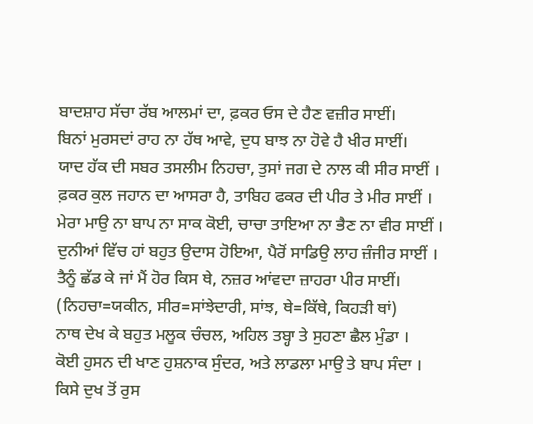ਬਾਦਸ਼ਾਹ ਸੱਚਾ ਰੱਬ ਆਲਮਾਂ ਦਾ, ਫ਼ਕਰ ਓਸ ਦੇ ਹੈਣ ਵਜ਼ੀਰ ਸਾਈਂ।
ਬਿਨਾਂ ਮੁਰਸਦਾਂ ਰਾਹ ਨਾ ਹੱਥ ਆਵੇ, ਦੁਧ ਬਾਝ ਨਾ ਹੋਵੇ ਹੈ ਖੀਰ ਸਾਈਂ।
ਯਾਦ ਹੱਕ ਦੀ ਸਬਰ ਤਸਲੀਮ ਨਿਹਚਾ, ਤੁਸਾਂ ਜਗ ਦੇ ਨਾਲ ਕੀ ਸੀਰ ਸਾਈਂ ।
ਫ਼ਕਰ ਕੁਲ ਜਹਾਨ ਦਾ ਆਸਰਾ ਹੈ, ਤਾਬਿਹ ਫਕਰ ਦੀ ਪੀਰ ਤੇ ਮੀਰ ਸਾਈਂ ।
ਮੇਰਾ ਮਾਉ ਨਾ ਬਾਪ ਨਾ ਸਾਕ ਕੋਈ, ਚਾਚਾ ਤਾਇਆ ਨਾ ਭੈਣ ਨਾ ਵੀਰ ਸਾਈਂ ।
ਦੁਨੀਆਂ ਵਿੱਚ ਹਾਂ ਬਹੁਤ ਉਦਾਸ ਹੋਇਆ, ਪੈਰੋਂ ਸਾਡਿਉ ਲਾਹ ਜ਼ੰਜੀਰ ਸਾਈਂ ।
ਤੈਨੂੰ ਛੱਡ ਕੇ ਜਾਂ ਮੈਂ ਹੋਰ ਕਿਸ ਥੇ, ਨਜ਼ਰ ਆਂਵਦਾ ਜ਼ਾਹਰਾ ਪੀਰ ਸਾਈਂ।
(ਨਿਹਚਾ=ਯਕੀਨ, ਸੀਰ=ਸਾਂਝੇਦਾਰੀ, ਸਾਂਝ, ਥੇ=ਕਿੱਥੇ, ਕਿਹੜੀ ਥਾਂ)
ਨਾਥ ਦੇਖ ਕੇ ਬਹੁਤ ਮਲੂਕ ਚੰਚਲ, ਅਹਿਲ ਤਬ੍ਹਾ ਤੇ ਸੁਹਣਾ ਛੈਲ ਮੁੰਡਾ ।
ਕੋਈ ਹੁਸਨ ਦੀ ਖਾਣ ਹੁਸ਼ਨਾਕ ਸੁੰਦਰ, ਅਤੇ ਲਾਡਲਾ ਮਾਉ ਤੇ ਬਾਪ ਸੰਦਾ ।
ਕਿਸੇ ਦੁਖ ਤੋਂ ਰੁਸ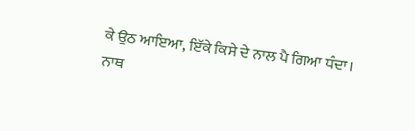ਕੇ ਉਠ ਆਇਆ, ਇੱਕੇ ਕਿਸੇ ਦੇ ਨਾਲ ਪੈ ਗਿਆ ਧੰਦਾ।
ਨਾਥ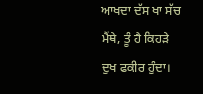ਆਖਦਾ ਦੱਸ ਖਾ ਸੱਚ ਮੈਂਥੇ, ਤੂੰ ਹੈ ਕਿਹੜੇ ਦੁਖ ਫਕੀਰ ਹੁੰਦਾ।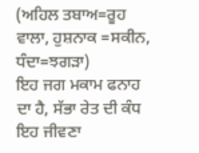(ਅਹਿਲ ਤਬਾਅ=ਰੂਹ ਵਾਲਾ, ਹੁਸ਼ਨਾਕ =ਸਕੀਨ, ਧੰਦਾ=ਝਗੜਾ)
ਇਹ ਜਗ ਮਕਾਮ ਫਨਾਹ ਦਾ ਹੈ, ਸੱਭਾ ਰੇਤ ਦੀ ਕੰਧ ਇਹ ਜੀਵਣਾ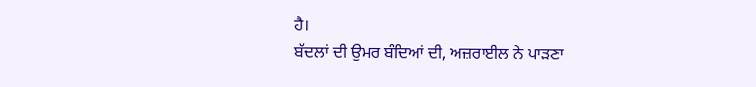ਹੈ।
ਬੱਦਲਾਂ ਦੀ ਉਮਰ ਬੰਦਿਆਂ ਦੀ, ਅਜ਼ਰਾਈਲ ਨੇ ਪਾੜਣਾ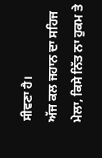ਸੀਵਣਾ ਹੈ।
ਅੱਜ ਕਲ ਜਹਾਨ ਦਾ ਸਹਿਜ ਮੇਲਾ, ਕਿਸੇ ਨਿੱਤ ਨਾ ਹੁਕਮ ਤੇ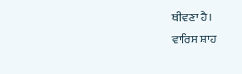ਥੀਵਣਾ ਹੈ।
ਵਾਰਿਸ ਸ਼ਾਹ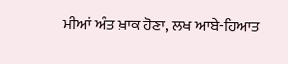ਮੀਆਂ ਅੰਤ ਖ਼ਾਕ ਹੋਣਾ, ਲਖ ਆਬੇ-ਹਿਆਤ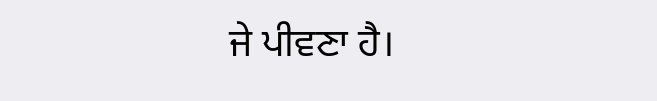ਜੇ ਪੀਵਣਾ ਹੈ।